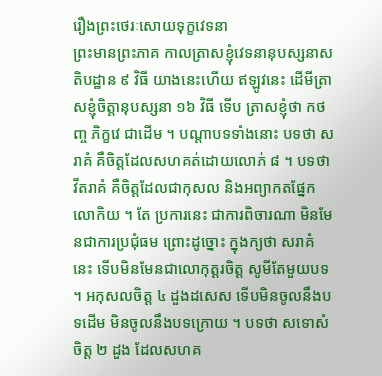រឿងព្រះថេរៈសោយទុក្ខវេទនា
ព្រះមានព្រះភាគ កាលត្រាសខ្ញុំវេទនានុបស្សនាសតិបដ្ឋាន ៩ វិធី យាងនេះហើយ ឥឡូវនេះ ដើមីត្រាសខ្ញុំចិត្តានុបស្សនា ១៦ វិធី ទើប ត្រាសខ្ញុំថា កថញ្ច ភិក្ខវេ ជាដើម ។ បណ្តាបទទាំងនោះ បទថា សរាគំ គឺចិត្តដែលសហគត់ដោយលោភ់ ៨ ។ បទថា វីតរាគំ គឺចិត្តដែលជាកុសល និងអព្យាកតផ្នែកលោកិយ ។ តែ ប្រការនេះ ជាការពិចារណា មិនមែនជាការប្រជុំធម ព្រោះដូច្នោះ ក្នុងក្យថា សរាគំ នេះ ទើបមិនមែនជាលោកុត្តរចិត្ត សូមីតែមួយបទ ។ អកុសលចិត្ត ៤ ដួងដសេស ទើបមិនចូលនឹងបទដើម មិនចូលនឹងបទក្រោយ ។ បទថា សទោសំ ចិត្ត ២ ដួង ដែលសហគ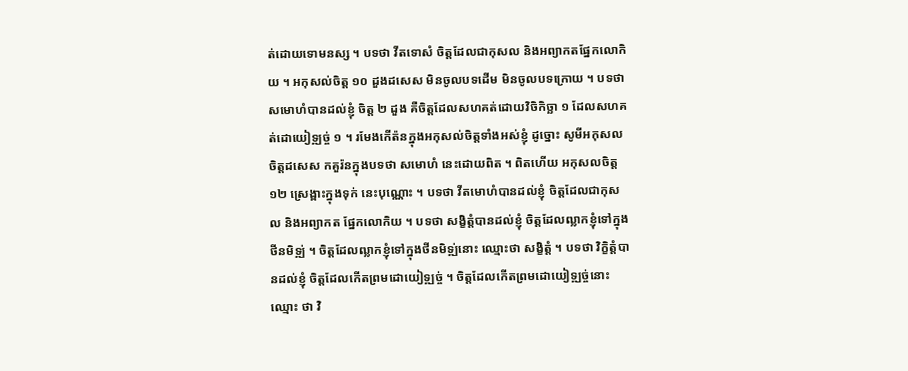ត់ដោយទោមនស្ស ។ បទថា វីតទោសំ ចិត្តដែលជាកុសល និងអព្យាកតផ្នែកលោកិយ ។ អកុសល់ចិត្ត ១០ ដួងដសេស មិនចូលបទដើម មិនចូលបទក្រោយ ។ បទថា សមោហំបានដល់ខ្ញុំ ចិត្ត ២ ដួង គឺចិត្តដែលសហគត់ដោយវិចិកិច្ឆា ១ ដែលសហគត់ដោយៀទ្ឍច្ច់ ១ ។ រមែងកើត៉នក្នុងអកុសល់ចិត្តទាំងអស់ខ្ញុំ ដូច្នោះ សូមីអកុសលចិត្តដសេស កគួរ៉នក្នុងបទថា សមោហំ នេះដោយពិត ។ ពិតហើយ អកុសលចិត្ត ១២ ស្រេង្ពាះក្នុងទុក់ នេះបុណ្ណោះ ។ បទថា វីតមោហំបានដល់ខ្ញុំ ចិត្តដែលជាកុសល និងអព្យាកត ផ្នែកលោកិយ ។ បទថា សង្ខិត្តំបានដល់ខ្ញុំ ចិត្តដែលឍ្លាកខ្ញុំទៅក្នុងថីនមិទ្ឍ់ ។ ចិត្តដែលឍ្លាកខ្ញុំទៅក្នុងថីនមិទ្ឍ់នោះ ឈ្មោះថា សង្ខិត្តំ ។ បទថា វិក្ខិត្តំបានដល់ខ្ញុំ ចិត្តដែលកើតព្រមដោយៀទ្ឍច្ច់ ។ ចិត្តដែលកើតព្រមដោយៀទ្ឍច្ច់នោះ ឈ្មោះ ថា វិ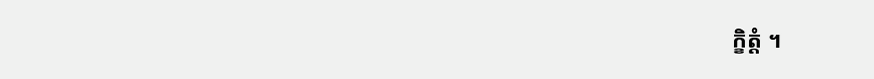ក្ខិត្តំ ។